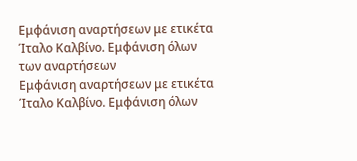Εμφάνιση αναρτήσεων με ετικέτα Ίταλο Καλβίνο. Εμφάνιση όλων των αναρτήσεων
Εμφάνιση αναρτήσεων με ετικέτα Ίταλο Καλβίνο. Εμφάνιση όλων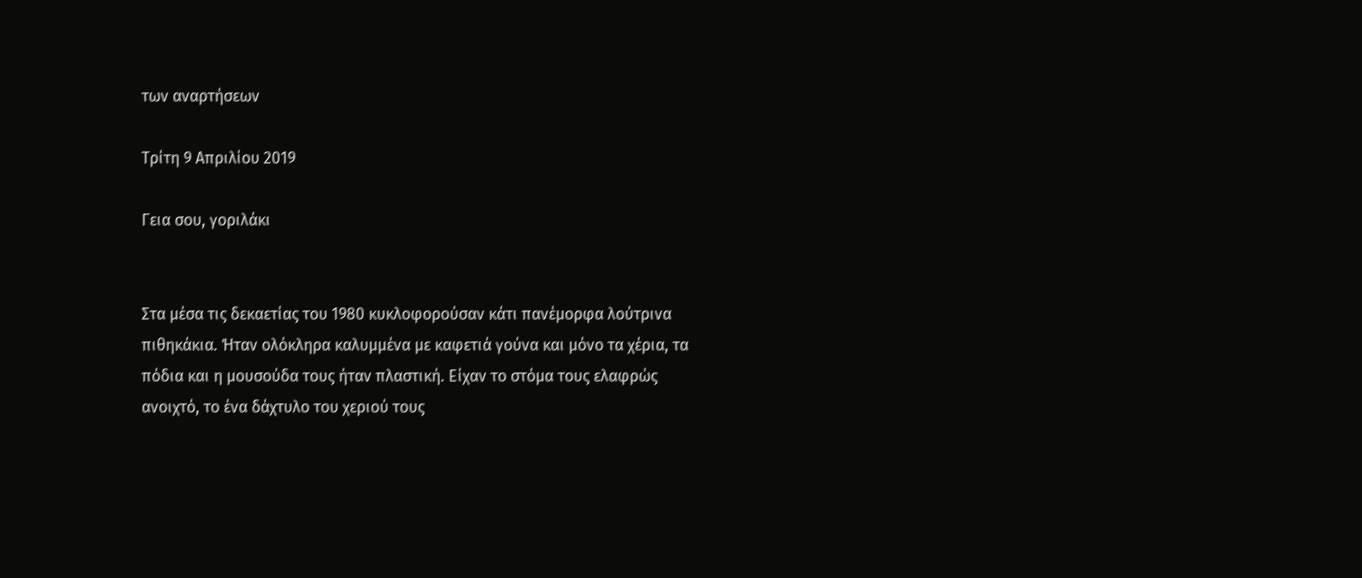των αναρτήσεων

Τρίτη 9 Απριλίου 2019

Γεια σου, γοριλάκι


Στα μέσα τις δεκαετίας του 1980 κυκλοφορούσαν κάτι πανέμορφα λούτρινα πιθηκάκια. Ήταν ολόκληρα καλυμμένα με καφετιά γούνα και μόνο τα χέρια, τα πόδια και η μουσούδα τους ήταν πλαστική. Είχαν το στόμα τους ελαφρώς ανοιχτό, το ένα δάχτυλο του χεριού τους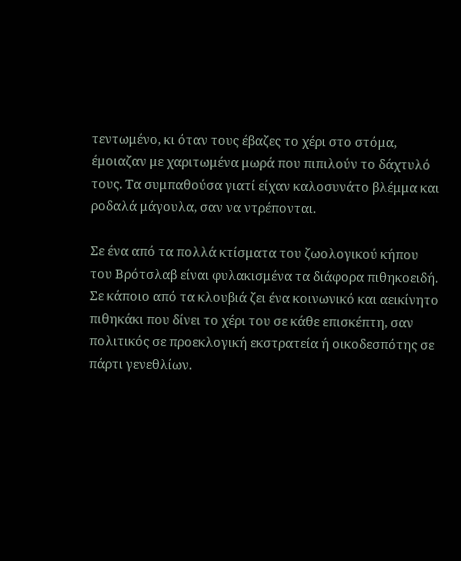τεντωμένο, κι όταν τους έβαζες το χέρι στο στόμα, έμοιαζαν με χαριτωμένα μωρά που πιπιλούν το δάχτυλό τους. Τα συμπαθούσα γιατί είχαν καλοσυνάτο βλέμμα και ροδαλά μάγουλα, σαν να ντρέπονται.

Σε ένα από τα πολλά κτίσματα του ζωολογικού κήπου του Βρότσλαβ είναι φυλακισμένα τα διάφορα πιθηκοειδή. Σε κάποιο από τα κλουβιά ζει ένα κοινωνικό και αεικίνητο πιθηκάκι που δίνει το χέρι του σε κάθε επισκέπτη, σαν πολιτικός σε προεκλογική εκστρατεία ή οικοδεσπότης σε πάρτι γενεθλίων.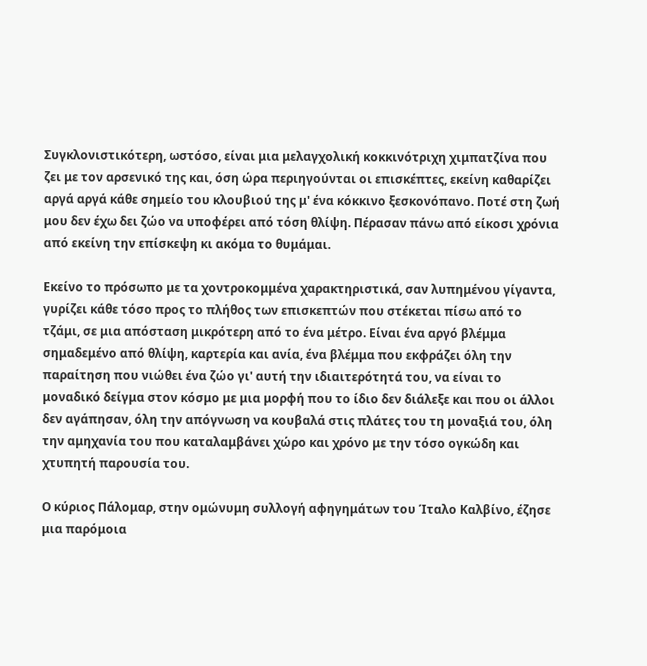Συγκλονιστικότερη, ωστόσο, είναι μια μελαγχολική κοκκινότριχη χιμπατζίνα που ζει με τον αρσενικό της και, όση ώρα περιηγούνται οι επισκέπτες, εκείνη καθαρίζει αργά αργά κάθε σημείο του κλουβιού της μ' ένα κόκκινο ξεσκονόπανο. Ποτέ στη ζωή μου δεν έχω δει ζώο να υποφέρει από τόση θλίψη. Πέρασαν πάνω από είκοσι χρόνια από εκείνη την επίσκεψη κι ακόμα το θυμάμαι.

Εκείνο το πρόσωπο με τα χοντροκομμένα χαρακτηριστικά, σαν λυπημένου γίγαντα, γυρίζει κάθε τόσο προς το πλήθος των επισκεπτών που στέκεται πίσω από το τζάμι, σε μια απόσταση μικρότερη από το ένα μέτρο. Είναι ένα αργό βλέμμα σημαδεμένο από θλίψη, καρτερία και ανία, ένα βλέμμα που εκφράζει όλη την παραίτηση που νιώθει ένα ζώο γι' αυτή την ιδιαιτερότητά του, να είναι το μοναδικό δείγμα στον κόσμο με μια μορφή που το ίδιο δεν διάλεξε και που οι άλλοι δεν αγάπησαν, όλη την απόγνωση να κουβαλά στις πλάτες του τη μοναξιά του, όλη την αμηχανία του που καταλαμβάνει χώρο και χρόνο με την τόσο ογκώδη και χτυπητή παρουσία του.

Ο κύριος Πάλομαρ, στην ομώνυμη συλλογή αφηγημάτων του Ίταλο Καλβίνο, έζησε μια παρόμοια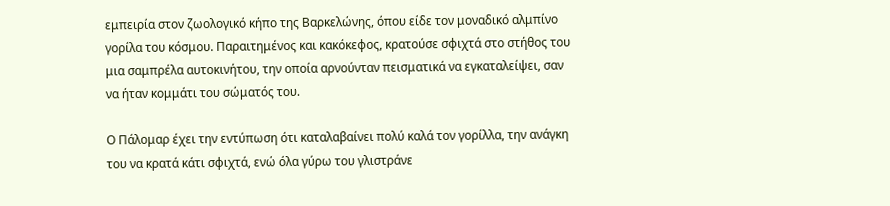εμπειρία στον ζωολογικό κήπο της Βαρκελώνης, όπου είδε τον μοναδικό αλμπίνο γορίλα του κόσμου. Παραιτημένος και κακόκεφος, κρατούσε σφιχτά στο στήθος του μια σαμπρέλα αυτοκινήτου, την οποία αρνούνταν πεισματικά να εγκαταλείψει, σαν να ήταν κομμάτι του σώματός του.

Ο Πάλομαρ έχει την εντύπωση ότι καταλαβαίνει πολύ καλά τον γορίλλα, την ανάγκη του να κρατά κάτι σφιχτά, ενώ όλα γύρω του γλιστράνε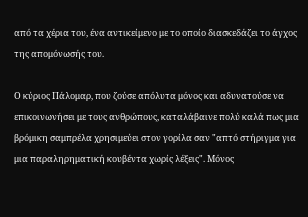από τα χέρια του, ένα αντικείμενο με το οποίο διασκεδάζει το άγχος της απομόνωσής του.

Ο κύριος Πάλομαρ, που ζούσε απόλυτα μόνος και αδυνατούσε να επικοινωνήσει με τους ανθρώπους, καταλάβαινε πολύ καλά πως μια βρόμικη σαμπρέλα χρησιμεύει στον γορίλα σαν "απτό στήριγμα για μια παραληρηματική κουβέντα χωρίς λέξεις". Μόνος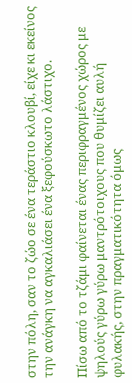στην πόλη, σαν το ζώο σε ένα τεράστιο κλουβί, είχε κι εκείνος την ανάγκη να αγκαλιάσει ένα ξεφούσκωτο λάστιχο.

Πίσω από το τζάμι φαίνεται ένας περιφραγμένος χώρος με ψηλούς γύρω γύρω μαντρότοιχους που θυμίζει αυλή φυλακής, στην πραγματικότητα όμως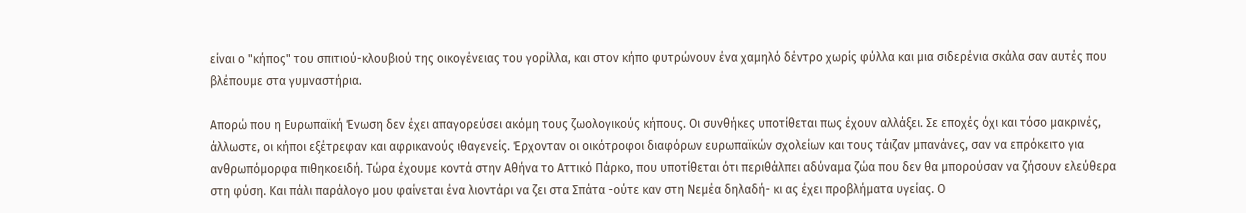είναι ο "κήπος" του σπιτιού-κλουβιού της οικογένειας του γορίλλα, και στον κήπο φυτρώνουν ένα χαμηλό δέντρο χωρίς φύλλα και μια σιδερένια σκάλα σαν αυτές που βλέπουμε στα γυμναστήρια.

Απορώ που η Ευρωπαϊκή Ένωση δεν έχει απαγορεύσει ακόμη τους ζωολογικούς κήπους. Οι συνθήκες υποτίθεται πως έχουν αλλάξει. Σε εποχές όχι και τόσο μακρινές, άλλωστε, οι κήποι εξέτρεφαν και αφρικανούς ιθαγενείς. Έρχονταν οι οικότροφοι διαφόρων ευρωπαϊκών σχολείων και τους τάιζαν μπανάνες, σαν να επρόκειτο για ανθρωπόμορφα πιθηκοειδή. Τώρα έχουμε κοντά στην Αθήνα το Αττικό Πάρκο, που υποτίθεται ότι περιθάλπει αδύναμα ζώα που δεν θα μπορούσαν να ζήσουν ελεύθερα στη φύση. Και πάλι παράλογο μου φαίνεται ένα λιοντάρι να ζει στα Σπάτα -ούτε καν στη Νεμέα δηλαδή- κι ας έχει προβλήματα υγείας. Ο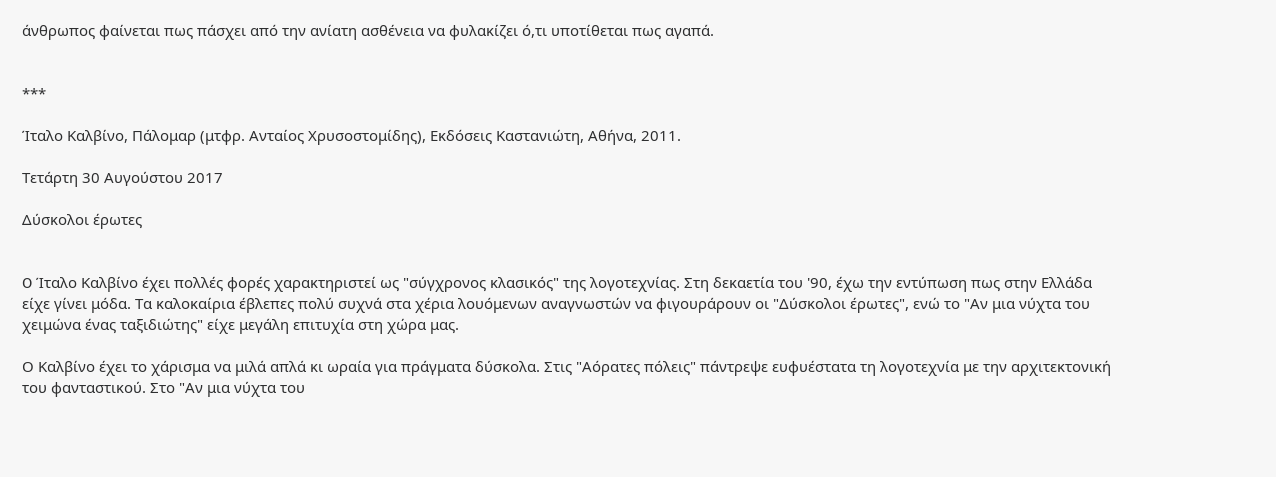άνθρωπος φαίνεται πως πάσχει από την ανίατη ασθένεια να φυλακίζει ό,τι υποτίθεται πως αγαπά.


***

Ίταλο Καλβίνο, Πάλομαρ (μτφρ. Ανταίος Χρυσοστομίδης), Εκδόσεις Καστανιώτη, Αθήνα, 2011.

Τετάρτη 30 Αυγούστου 2017

Δύσκολοι έρωτες


O Ίταλο Καλβίνο έχει πολλές φορές χαρακτηριστεί ως "σύγχρονος κλασικός" της λογοτεχνίας. Στη δεκαετία του '90, έχω την εντύπωση πως στην Ελλάδα είχε γίνει μόδα. Τα καλοκαίρια έβλεπες πολύ συχνά στα χέρια λουόμενων αναγνωστών να φιγουράρουν οι "Δύσκολοι έρωτες", ενώ το "Αν μια νύχτα του χειμώνα ένας ταξιδιώτης" είχε μεγάλη επιτυχία στη χώρα μας.

Ο Καλβίνο έχει το χάρισμα να μιλά απλά κι ωραία για πράγματα δύσκολα. Στις "Αόρατες πόλεις" πάντρεψε ευφυέστατα τη λογοτεχνία με την αρχιτεκτονική του φανταστικού. Στο "Αν μια νύχτα του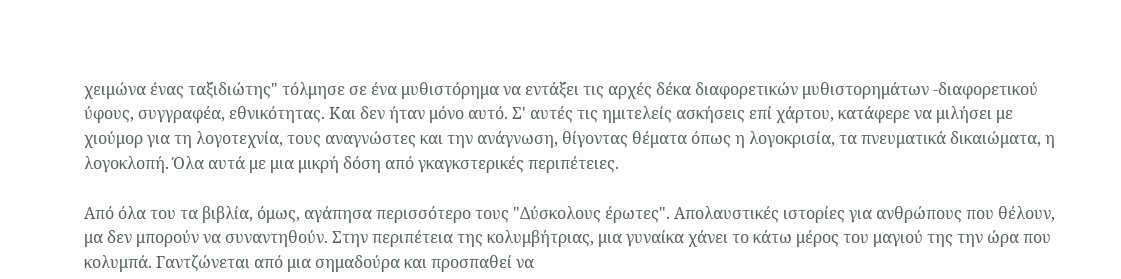χειμώνα ένας ταξιδιώτης" τόλμησε σε ένα μυθιστόρημα να εντάξει τις αρχές δέκα διαφορετικών μυθιστορημάτων -διαφορετικού ύφους, συγγραφέα, εθνικότητας. Και δεν ήταν μόνο αυτό. Σ' αυτές τις ημιτελείς ασκήσεις επί χάρτου, κατάφερε να μιλήσει με χιούμορ για τη λογοτεχνία, τους αναγνώστες και την ανάγνωση, θίγοντας θέματα όπως η λογοκρισία, τα πνευματικά δικαιώματα, η λογοκλοπή. Όλα αυτά με μια μικρή δόση από γκαγκστερικές περιπέτειες.

Από όλα του τα βιβλία, όμως, αγάπησα περισσότερο τους "Δύσκολους έρωτες". Απολαυστικές ιστορίες για ανθρώπους που θέλουν, μα δεν μπορούν να συναντηθούν. Στην περιπέτεια της κολυμβήτριας, μια γυναίκα χάνει το κάτω μέρος του μαγιού της την ώρα που κολυμπά. Γαντζώνεται από μια σημαδούρα και προσπαθεί να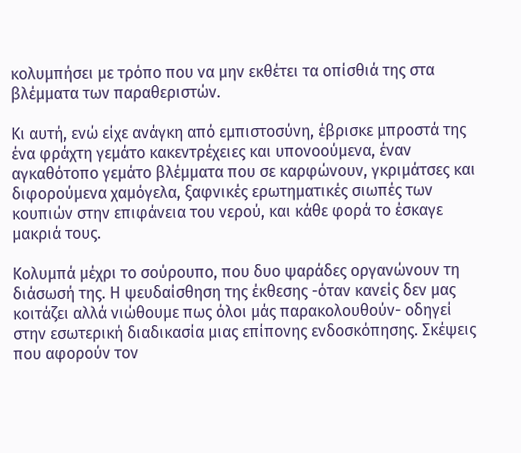κολυμπήσει με τρόπο που να μην εκθέτει τα οπίσθιά της στα βλέμματα των παραθεριστών.

Κι αυτή, ενώ είχε ανάγκη από εμπιστοσύνη, έβρισκε μπροστά της ένα φράχτη γεμάτο κακεντρέχειες και υπονοούμενα, έναν αγκαθότοπο γεμάτο βλέμματα που σε καρφώνουν, γκριμάτσες και διφορούμενα χαμόγελα, ξαφνικές ερωτηματικές σιωπές των κουπιών στην επιφάνεια του νερού, και κάθε φορά το έσκαγε μακριά τους.

Κολυμπά μέχρι το σούρουπο, που δυο ψαράδες οργανώνουν τη διάσωσή της. Η ψευδαίσθηση της έκθεσης -όταν κανείς δεν μας κοιτάζει αλλά νιώθουμε πως όλοι μάς παρακολουθούν- οδηγεί στην εσωτερική διαδικασία μιας επίπονης ενδοσκόπησης. Σκέψεις που αφορούν τον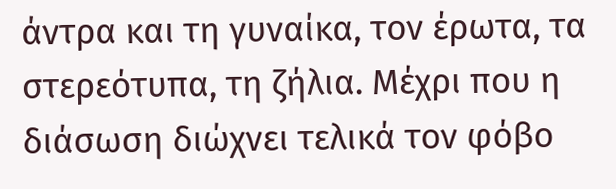άντρα και τη γυναίκα, τον έρωτα, τα στερεότυπα, τη ζήλια. Μέχρι που η διάσωση διώχνει τελικά τον φόβο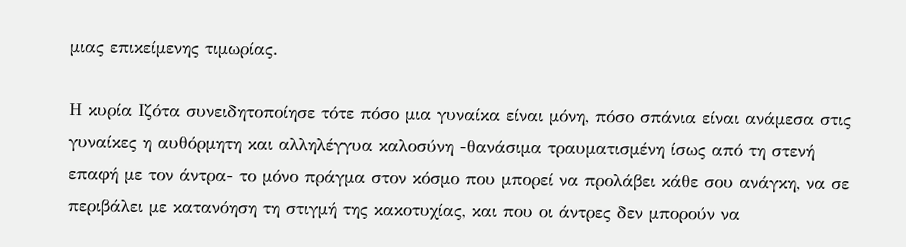μιας επικείμενης τιμωρίας.

Η κυρία Ιζότα συνειδητοποίησε τότε πόσο μια γυναίκα είναι μόνη, πόσο σπάνια είναι ανάμεσα στις γυναίκες η αυθόρμητη και αλληλέγγυα καλοσύνη -θανάσιμα τραυματισμένη ίσως από τη στενή επαφή με τον άντρα- το μόνο πράγμα στον κόσμο που μπορεί να προλάβει κάθε σου ανάγκη, να σε περιβάλει με κατανόηση τη στιγμή της κακοτυχίας, και που οι άντρες δεν μπορούν να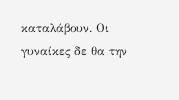καταλάβουν. Οι γυναίκες δε θα την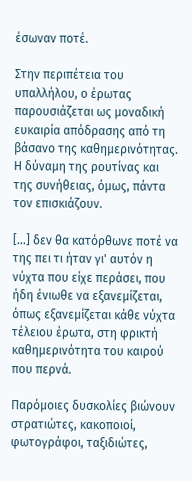έσωναν ποτέ.

Στην περιπέτεια του υπαλλήλου, ο έρωτας παρουσιάζεται ως μοναδική ευκαιρία απόδρασης από τη βάσανο της καθημερινότητας. Η δύναμη της ρουτίνας και της συνήθειας, όμως, πάντα τον επισκιάζουν.

[...] δεν θα κατόρθωνε ποτέ να της πει τι ήταν γι' αυτόν η νύχτα που είχε περάσει, που ήδη ένιωθε να εξανεμίζεται, όπως εξανεμίζεται κάθε νύχτα τέλειου έρωτα, στη φρικτή καθημερινότητα του καιρού που περνά.

Παρόμοιες δυσκολίες βιώνουν στρατιώτες, κακοποιοί, φωτογράφοι, ταξιδιώτες,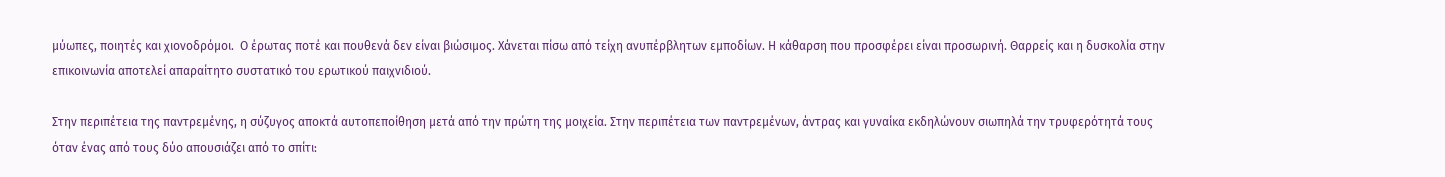μύωπες, ποιητές και χιονοδρόμοι.  Ο έρωτας ποτέ και πουθενά δεν είναι βιώσιμος. Χάνεται πίσω από τείχη ανυπέρβλητων εμποδίων. Η κάθαρση που προσφέρει είναι προσωρινή. Θαρρείς και η δυσκολία στην επικοινωνία αποτελεί απαραίτητο συστατικό του ερωτικού παιχνιδιού.

Στην περιπέτεια της παντρεμένης, η σύζυγος αποκτά αυτοπεποίθηση μετά από την πρώτη της μοιχεία. Στην περιπέτεια των παντρεμένων, άντρας και γυναίκα εκδηλώνουν σιωπηλά την τρυφερότητά τους όταν ένας από τους δύο απουσιάζει από το σπίτι: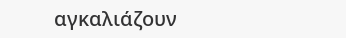αγκαλιάζουν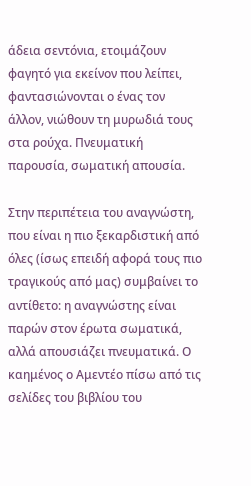άδεια σεντόνια, ετοιμάζουν φαγητό για εκείνον που λείπει, φαντασιώνονται ο ένας τον άλλον, νιώθουν τη μυρωδιά τους στα ρούχα. Πνευματική παρουσία, σωματική απουσία.

Στην περιπέτεια του αναγνώστη, που είναι η πιο ξεκαρδιστική από όλες (ίσως επειδή αφορά τους πιο τραγικούς από μας) συμβαίνει το αντίθετο: η αναγνώστης είναι παρών στον έρωτα σωματικά, αλλά απουσιάζει πνευματικά. Ο καημένος ο Αμεντέο πίσω από τις σελίδες του βιβλίου του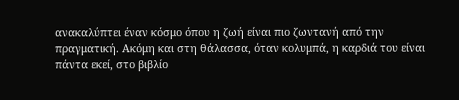ανακαλύπτει έναν κόσμο όπου η ζωή είναι πιο ζωντανή από την πραγματική. Ακόμη και στη θάλασσα, όταν κολυμπά, η καρδιά του είναι πάντα εκεί, στο βιβλίο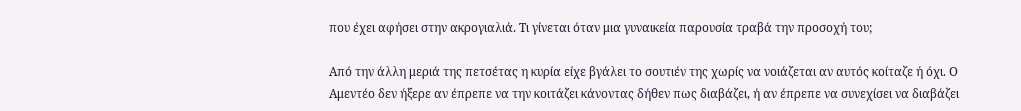που έχει αφήσει στην ακρογιαλιά. Τι γίνεται όταν μια γυναικεία παρουσία τραβά την προσοχή του;

Από την άλλη μεριά της πετσέτας η κυρία είχε βγάλει το σουτιέν της χωρίς να νοιάζεται αν αυτός κοίταζε ή όχι. Ο Αμεντέο δεν ήξερε αν έπρεπε να την κοιτάζει κάνοντας δήθεν πως διαβάζει, ή αν έπρεπε να συνεχίσει να διαβάζει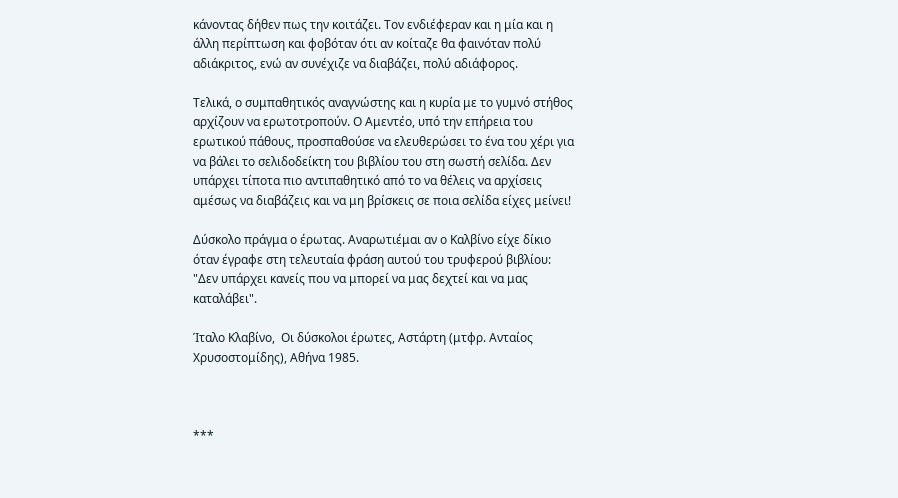κάνοντας δήθεν πως την κοιτάζει. Τον ενδιέφεραν και η μία και η άλλη περίπτωση και φοβόταν ότι αν κοίταζε θα φαινόταν πολύ αδιάκριτος, ενώ αν συνέχιζε να διαβάζει, πολύ αδιάφορος.

Τελικά, ο συμπαθητικός αναγνώστης και η κυρία με το γυμνό στήθος αρχίζουν να ερωτοτροπούν. Ο Αμεντέο, υπό την επήρεια του ερωτικού πάθους, προσπαθούσε να ελευθερώσει το ένα του χέρι για να βάλει το σελιδοδείκτη του βιβλίου του στη σωστή σελίδα. Δεν υπάρχει τίποτα πιο αντιπαθητικό από το να θέλεις να αρχίσεις αμέσως να διαβάζεις και να μη βρίσκεις σε ποια σελίδα είχες μείνει!

Δύσκολο πράγμα ο έρωτας. Αναρωτιέμαι αν ο Καλβίνο είχε δίκιο όταν έγραφε στη τελευταία φράση αυτού του τρυφερού βιβλίου: "Δεν υπάρχει κανείς που να μπορεί να μας δεχτεί και να μας καταλάβει".

Ίταλο Κλαβίνο,  Οι δύσκολοι έρωτες, Αστάρτη (μτφρ. Ανταίος Χρυσοστομίδης), Αθήνα 1985.



***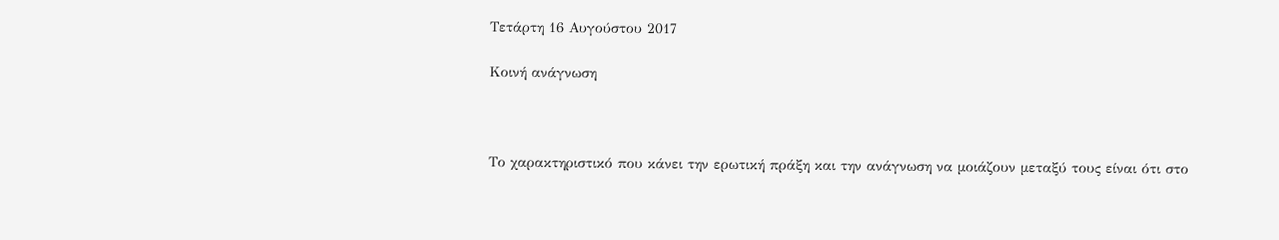Τετάρτη 16 Αυγούστου 2017

Κοινή ανάγνωση



Το χαρακτηριστικό που κάνει την ερωτική πράξη και την ανάγνωση να μοιάζουν μεταξύ τους είναι ότι στο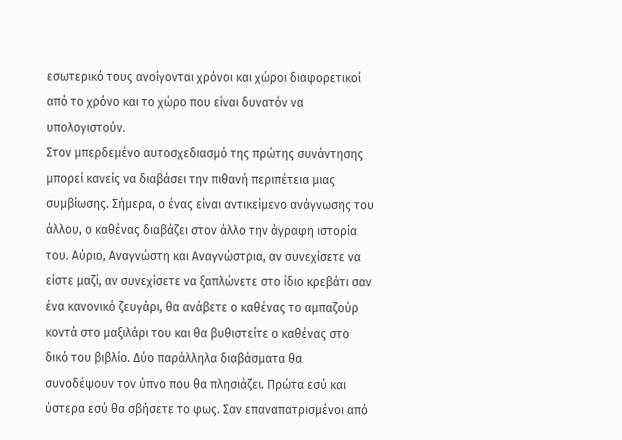εσωτερικό τους ανοίγονται χρόνοι και χώροι διαφορετικοί από το χρόνο και το χώρο που είναι δυνατόν να υπολογιστούν.
Στον μπερδεμένο αυτοσχεδιασμό της πρώτης συνάντησης μπορεί κανείς να διαβάσει την πιθανή περιπέτεια μιας συμβίωσης. Σήμερα, ο ένας είναι αντικείμενο ανάγνωσης του άλλου, ο καθένας διαβάζει στον άλλο την άγραφη ιστορία του. Αύριο, Αναγνώστη και Αναγνώστρια, αν συνεχίσετε να είστε μαζί, αν συνεχίσετε να ξαπλώνετε στο ίδιο κρεβάτι σαν ένα κανονικό ζευγάρι, θα ανάβετε ο καθένας το αμπαζούρ κοντά στο μαξιλάρι του και θα βυθιστείτε ο καθένας στο δικό του βιβλίο. Δύο παράλληλα διαβάσματα θα συνοδέψουν τον ύπνο που θα πλησιάζει. Πρώτα εσύ και ύστερα εσύ θα σβήσετε το φως. Σαν επαναπατρισμένοι από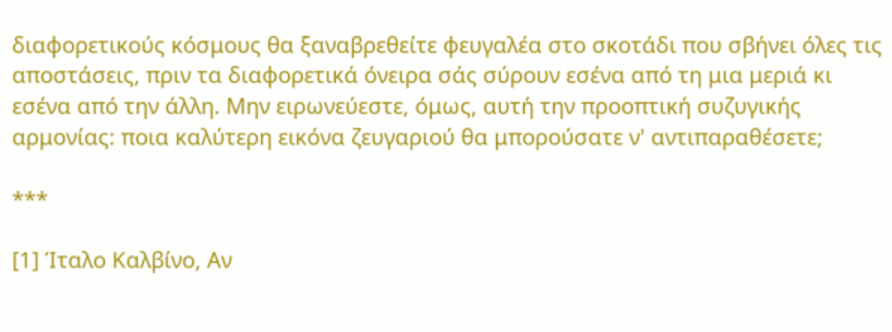διαφορετικούς κόσμους θα ξαναβρεθείτε φευγαλέα στο σκοτάδι που σβήνει όλες τις αποστάσεις, πριν τα διαφορετικά όνειρα σάς σύρουν εσένα από τη μια μεριά κι εσένα από την άλλη. Μην ειρωνεύεστε, όμως, αυτή την προοπτική συζυγικής αρμονίας: ποια καλύτερη εικόνα ζευγαριού θα μπορούσατε ν' αντιπαραθέσετε;

***

[1] Ίταλο Καλβίνο, Αν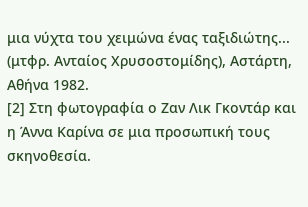μια νύχτα του χειμώνα ένας ταξιδιώτης... (μτφρ. Ανταίος Χρυσοστομίδης), Αστάρτη, Αθήνα 1982.
[2] Στη φωτογραφία ο Ζαν Λικ Γκοντάρ και η Άννα Καρίνα σε μια προσωπική τους σκηνοθεσία.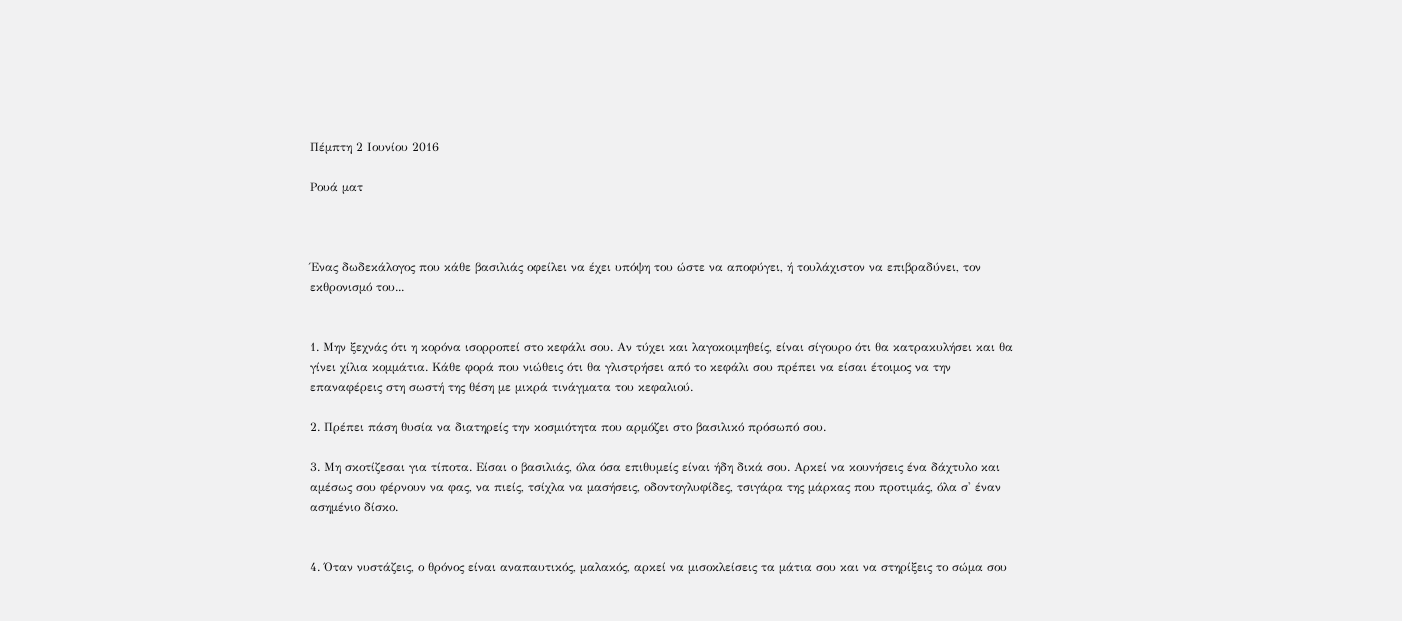Πέμπτη 2 Ιουνίου 2016

Ρουά ματ



Ένας δωδεκάλογος που κάθε βασιλιάς οφείλει να έχει υπόψη του ώστε να αποφύγει, ή τουλάχιστον να επιβραδύνει, τον εκθρονισμό του...


1. Μην ξεχνάς ότι η κορόνα ισορροπεί στο κεφάλι σου. Αν τύχει και λαγοκοιμηθείς, είναι σίγουρο ότι θα κατρακυλήσει και θα γίνει χίλια κομμάτια. Κάθε φορά που νιώθεις ότι θα γλιστρήσει από το κεφάλι σου πρέπει να είσαι έτοιμος να την επαναφέρεις στη σωστή της θέση με μικρά τινάγματα του κεφαλιού.

2. Πρέπει πάση θυσία να διατηρείς την κοσμιότητα που αρμόζει στο βασιλικό πρόσωπό σου.

3. Μη σκοτίζεσαι για τίποτα. Είσαι ο βασιλιάς, όλα όσα επιθυμείς είναι ήδη δικά σου. Αρκεί να κουνήσεις ένα δάχτυλο και αμέσως σου φέρνουν να φας, να πιείς, τσίχλα να μασήσεις, οδοντογλυφίδες, τσιγάρα της μάρκας που προτιμάς, όλα σ' έναν ασημένιο δίσκο.


4. Όταν νυστάζεις, ο θρόνος είναι αναπαυτικός, μαλακός, αρκεί να μισοκλείσεις τα μάτια σου και να στηρίξεις το σώμα σου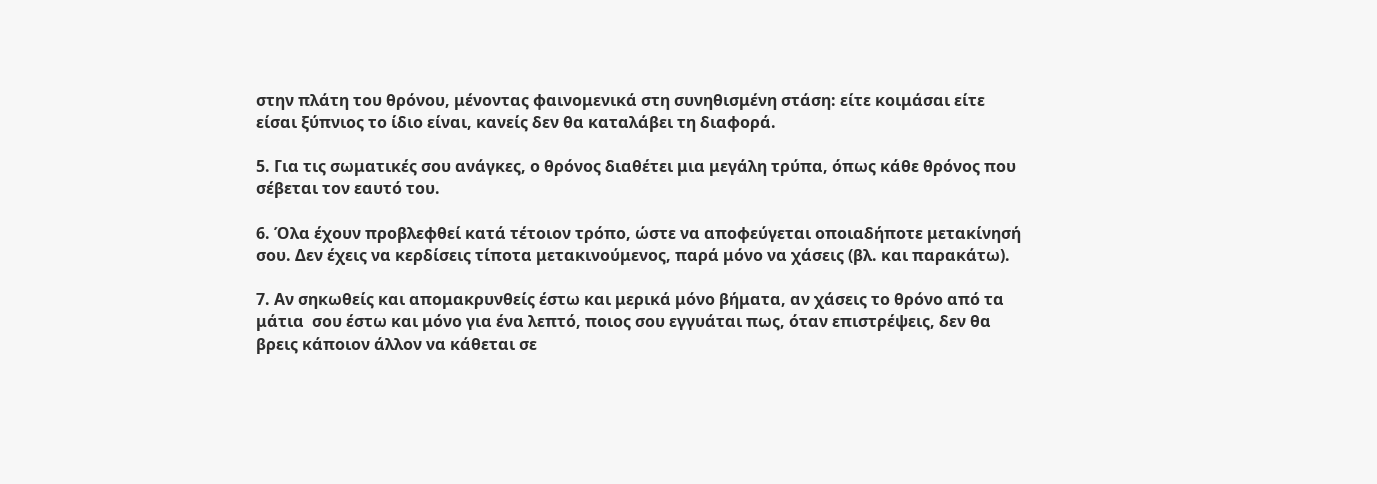στην πλάτη του θρόνου, μένοντας φαινομενικά στη συνηθισμένη στάση: είτε κοιμάσαι είτε είσαι ξύπνιος το ίδιο είναι, κανείς δεν θα καταλάβει τη διαφορά.

5. Για τις σωματικές σου ανάγκες, ο θρόνος διαθέτει μια μεγάλη τρύπα, όπως κάθε θρόνος που σέβεται τον εαυτό του.

6. Όλα έχουν προβλεφθεί κατά τέτοιον τρόπο, ώστε να αποφεύγεται οποιαδήποτε μετακίνησή σου. Δεν έχεις να κερδίσεις τίποτα μετακινούμενος, παρά μόνο να χάσεις (βλ. και παρακάτω).

7. Αν σηκωθείς και απομακρυνθείς έστω και μερικά μόνο βήματα, αν χάσεις το θρόνο από τα  μάτια  σου έστω και μόνο για ένα λεπτό, ποιος σου εγγυάται πως, όταν επιστρέψεις, δεν θα βρεις κάποιον άλλον να κάθεται σε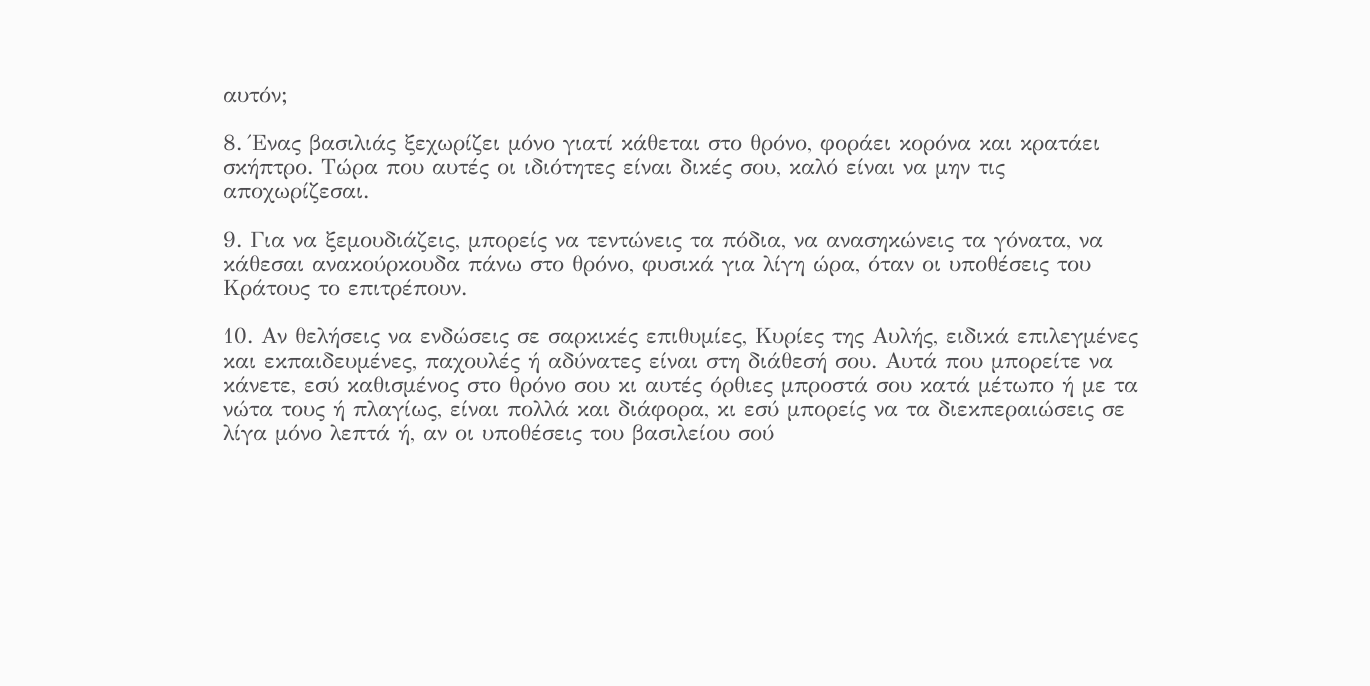αυτόν;

8. Ένας βασιλιάς ξεχωρίζει μόνο γιατί κάθεται στο θρόνο, φοράει κορόνα και κρατάει σκήπτρο. Τώρα που αυτές οι ιδιότητες είναι δικές σου, καλό είναι να μην τις αποχωρίζεσαι.

9. Για να ξεμουδιάζεις, μπορείς να τεντώνεις τα πόδια, να ανασηκώνεις τα γόνατα, να κάθεσαι ανακούρκουδα πάνω στο θρόνο, φυσικά για λίγη ώρα, όταν οι υποθέσεις του Κράτους το επιτρέπουν.

10. Αν θελήσεις να ενδώσεις σε σαρκικές επιθυμίες, Κυρίες της Αυλής, ειδικά επιλεγμένες και εκπαιδευμένες, παχουλές ή αδύνατες είναι στη διάθεσή σου. Αυτά που μπορείτε να κάνετε, εσύ καθισμένος στο θρόνο σου κι αυτές όρθιες μπροστά σου κατά μέτωπο ή με τα νώτα τους ή πλαγίως, είναι πολλά και διάφορα, κι εσύ μπορείς να τα διεκπεραιώσεις σε λίγα μόνο λεπτά ή, αν οι υποθέσεις του βασιλείου σού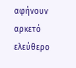αφήνουν αρκετό ελεύθερο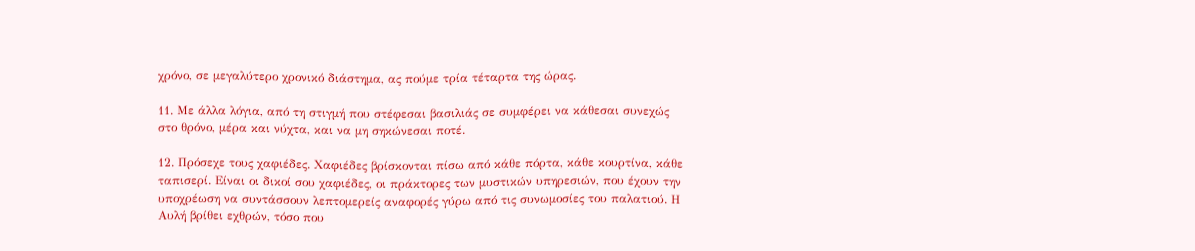χρόνο, σε μεγαλύτερο χρονικό διάστημα, ας πούμε τρία τέταρτα της ώρας.

11. Με άλλα λόγια, από τη στιγμή που στέφεσαι βασιλιάς σε συμφέρει να κάθεσαι συνεχώς στο θρόνο, μέρα και νύχτα, και να μη σηκώνεσαι ποτέ.

12. Πρόσεχε τους χαφιέδες. Χαφιέδες βρίσκονται πίσω από κάθε πόρτα, κάθε κουρτίνα, κάθε ταπισερί. Είναι οι δικοί σου χαφιέδες, οι πράκτορες των μυστικών υπηρεσιών, που έχουν την υποχρέωση να συντάσσουν λεπτομερείς αναφορές γύρω από τις συνωμοσίες του παλατιού. Η Αυλή βρίθει εχθρών, τόσο που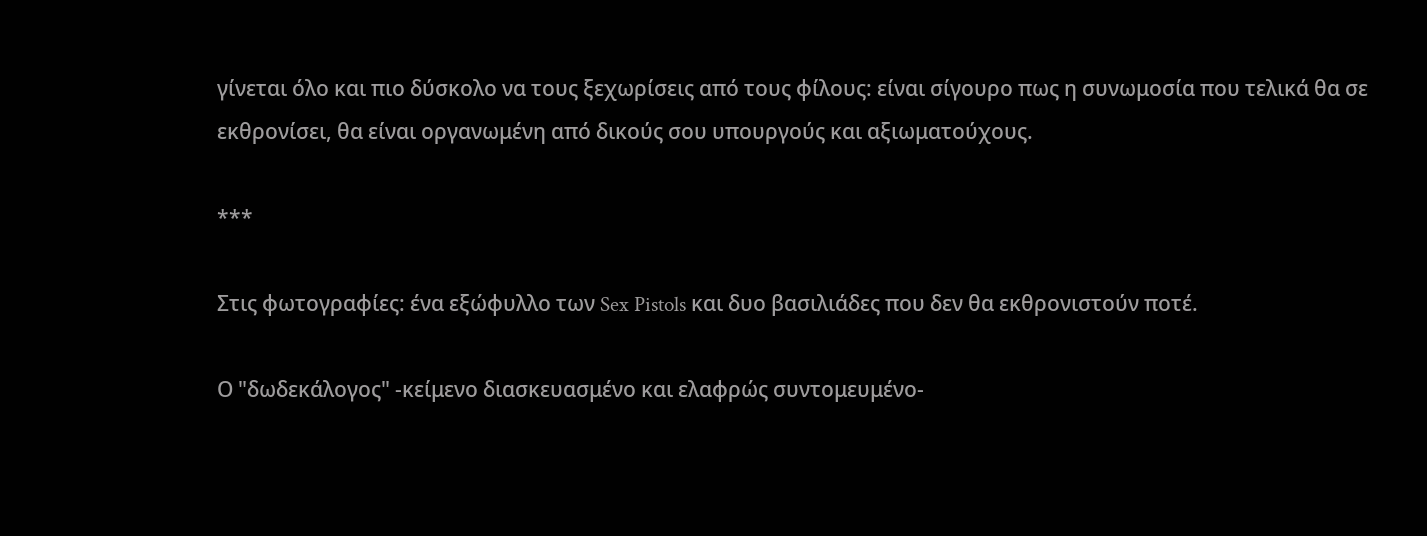γίνεται όλο και πιο δύσκολο να τους ξεχωρίσεις από τους φίλους: είναι σίγουρο πως η συνωμοσία που τελικά θα σε εκθρονίσει, θα είναι οργανωμένη από δικούς σου υπουργούς και αξιωματούχους.

***

Στις φωτογραφίες: ένα εξώφυλλο των Sex Pistols και δυο βασιλιάδες που δεν θα εκθρονιστούν ποτέ.

Ο "δωδεκάλογος" -κείμενο διασκευασμένο και ελαφρώς συντομευμένο-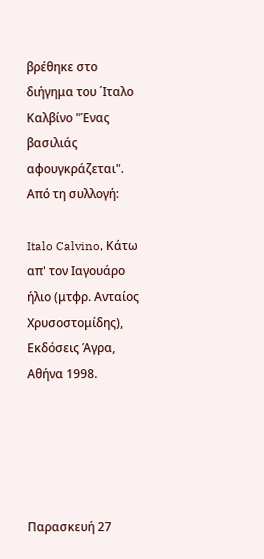βρέθηκε στο διήγημα του ΄Ιταλο Καλβίνο "Ένας βασιλιάς αφουγκράζεται". Από τη συλλογή:

Italo Calvino, Κάτω απ' τον Ιαγουάρο ήλιο (μτφρ. Ανταίος Χρυσοστομίδης), Εκδόσεις Άγρα, Αθήνα 1998.





Παρασκευή 27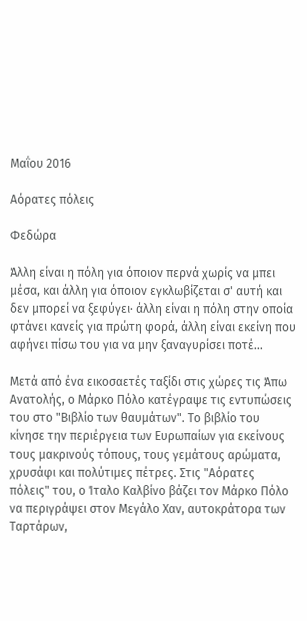Μαΐου 2016

Αόρατες πόλεις

Φεδώρα

Άλλη είναι η πόλη για όποιον περνά χωρίς να μπει μέσα, και άλλη για όποιον εγκλωβίζεται σ' αυτή και δεν μπορεί να ξεφύγει· άλλη είναι η πόλη στην οποία φτάνει κανείς για πρώτη φορά, άλλη είναι εκείνη που αφήνει πίσω του για να μην ξαναγυρίσει ποτέ...

Μετά από ένα εικοσαετές ταξίδι στις χώρες τις Άπω Ανατολής, ο Μάρκο Πόλο κατέγραψε τις εντυπώσεις του στο "Βιβλίο των θαυμάτων". Το βιβλίο του κίνησε την περιέργεια των Ευρωπαίων για εκείνους τους μακρινούς τόπους, τους γεμάτους αρώματα, χρυσάφι και πολύτιμες πέτρες. Στις "Αόρατες πόλεις" του, ο Ίταλο Καλβίνο βάζει τον Μάρκο Πόλο να περιγράψει στον Μεγάλο Χαν, αυτοκράτορα των Ταρτάρων,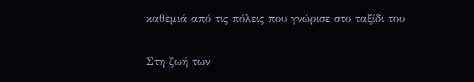καθεμιά από τις πόλεις που γνώρισε στο ταξίδι του

Στη ζωή των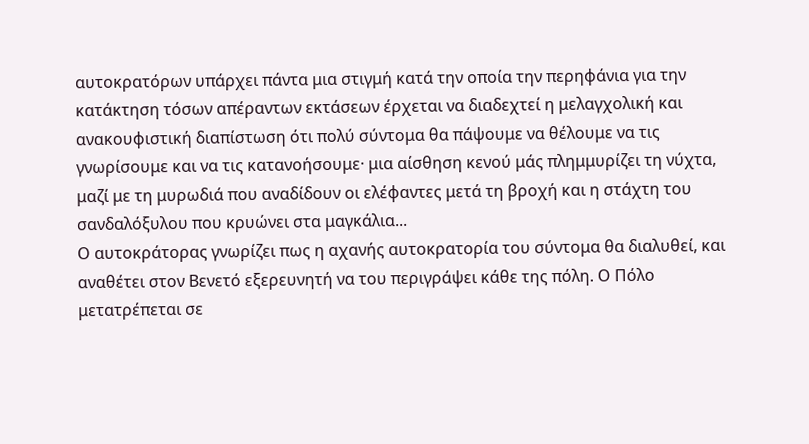αυτοκρατόρων υπάρχει πάντα μια στιγμή κατά την οποία την περηφάνια για την κατάκτηση τόσων απέραντων εκτάσεων έρχεται να διαδεχτεί η μελαγχολική και ανακουφιστική διαπίστωση ότι πολύ σύντομα θα πάψουμε να θέλουμε να τις γνωρίσουμε και να τις κατανοήσουμε· μια αίσθηση κενού μάς πλημμυρίζει τη νύχτα, μαζί με τη μυρωδιά που αναδίδουν οι ελέφαντες μετά τη βροχή και η στάχτη του σανδαλόξυλου που κρυώνει στα μαγκάλια...
Ο αυτοκράτορας γνωρίζει πως η αχανής αυτοκρατορία του σύντομα θα διαλυθεί, και αναθέτει στον Βενετό εξερευνητή να του περιγράψει κάθε της πόλη. Ο Πόλο μετατρέπεται σε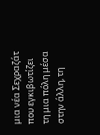μια νέα Σεχραζάτ που εγκιβωτίζει τη μια πόλη μέσα στην άλλη, τη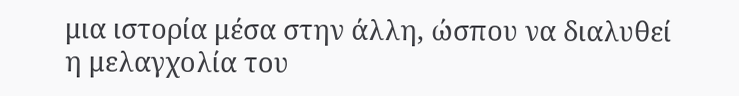μια ιστορία μέσα στην άλλη, ώσπου να διαλυθεί η μελαγχολία του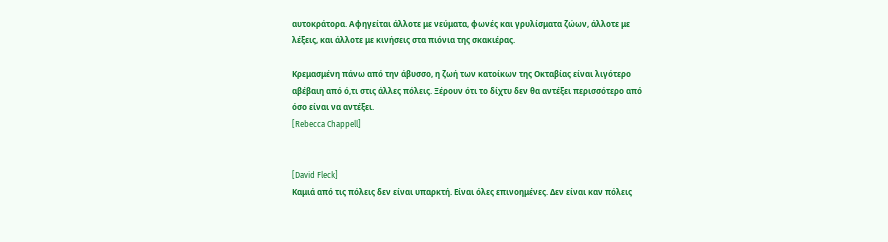αυτοκράτορα. Αφηγείται άλλοτε με νεύματα, φωνές και γρυλίσματα ζώων, άλλοτε με λέξεις, και άλλοτε με κινήσεις στα πιόνια της σκακιέρας.

Κρεμασμένη πάνω από την άβυσσο, η ζωή των κατοίκων της Οκταβίας είναι λιγότερο αβέβαιη από ό,τι στις άλλες πόλεις. Ξέρουν ότι το δίχτυ δεν θα αντέξει περισσότερο από όσο είναι να αντέξει.
[Rebecca Chappell]


[David Fleck]
Καμιά από τις πόλεις δεν είναι υπαρκτή. Είναι όλες επινοημένες. Δεν είναι καν πόλεις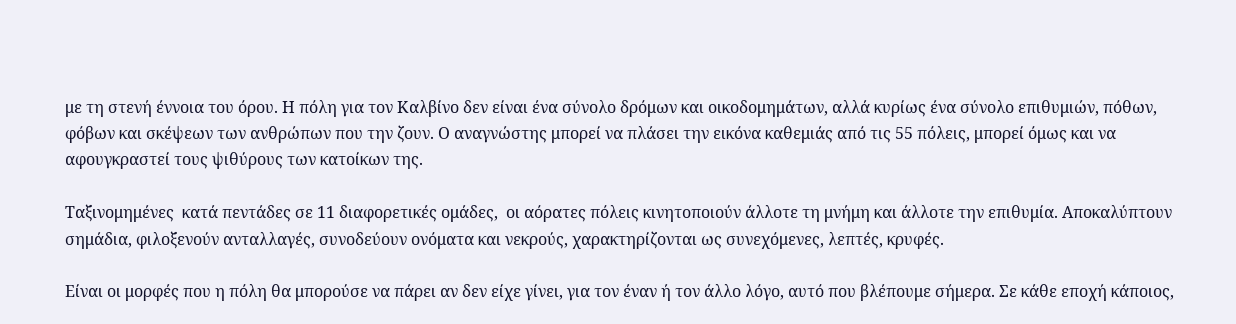με τη στενή έννοια του όρου. Η πόλη για τον Καλβίνο δεν είναι ένα σύνολο δρόμων και οικοδομημάτων, αλλά κυρίως ένα σύνολο επιθυμιών, πόθων, φόβων και σκέψεων των ανθρώπων που την ζουν. Ο αναγνώστης μπορεί να πλάσει την εικόνα καθεμιάς από τις 55 πόλεις, μπορεί όμως και να αφουγκραστεί τους ψιθύρους των κατοίκων της.

Ταξινομημένες  κατά πεντάδες σε 11 διαφορετικές ομάδες,  οι αόρατες πόλεις κινητοποιούν άλλοτε τη μνήμη και άλλοτε την επιθυμία. Αποκαλύπτουν σημάδια, φιλοξενούν ανταλλαγές, συνοδεύουν ονόματα και νεκρούς, χαρακτηρίζονται ως συνεχόμενες, λεπτές, κρυφές.

Eίναι οι μορφές που η πόλη θα μπορούσε να πάρει αν δεν είχε γίνει, για τον έναν ή τον άλλο λόγο, αυτό που βλέπουμε σήμερα. Σε κάθε εποχή κάποιος,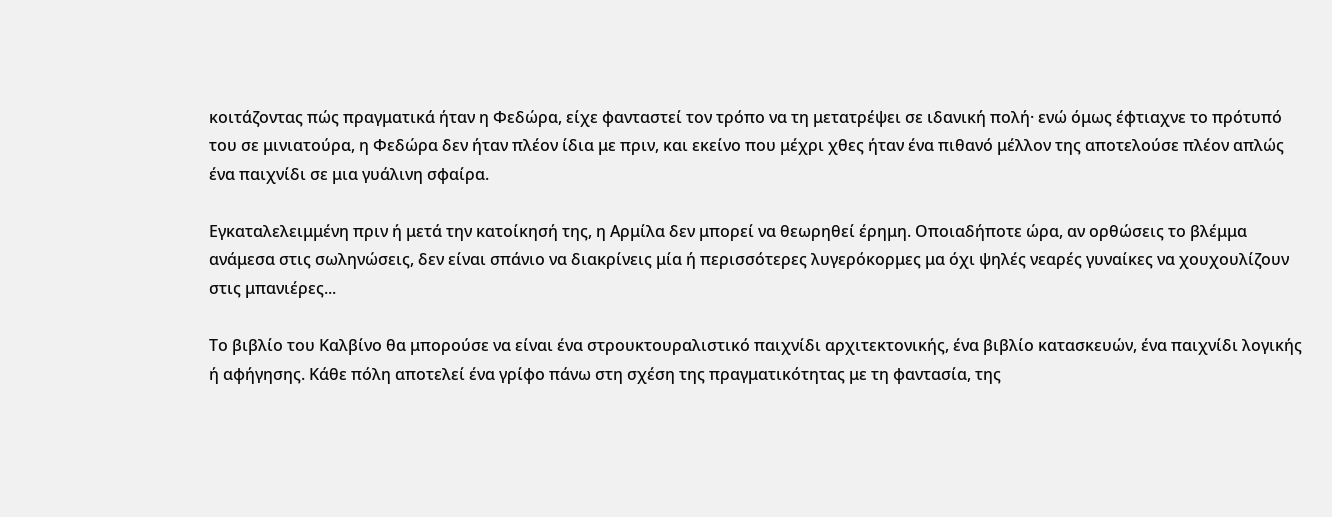κοιτάζοντας πώς πραγματικά ήταν η Φεδώρα, είχε φανταστεί τον τρόπο να τη μετατρέψει σε ιδανική πολή· ενώ όμως έφτιαχνε το πρότυπό του σε μινιατούρα, η Φεδώρα δεν ήταν πλέον ίδια με πριν, και εκείνο που μέχρι χθες ήταν ένα πιθανό μέλλον της αποτελούσε πλέον απλώς ένα παιχνίδι σε μια γυάλινη σφαίρα.

Εγκαταλελειμμένη πριν ή μετά την κατοίκησή της, η Αρμίλα δεν μπορεί να θεωρηθεί έρημη. Οποιαδήποτε ώρα, αν ορθώσεις το βλέμμα ανάμεσα στις σωληνώσεις, δεν είναι σπάνιο να διακρίνεις μία ή περισσότερες λυγερόκορμες μα όχι ψηλές νεαρές γυναίκες να χουχουλίζουν στις μπανιέρες...

Το βιβλίο του Καλβίνο θα μπορούσε να είναι ένα στρουκτουραλιστικό παιχνίδι αρχιτεκτονικής, ένα βιβλίο κατασκευών, ένα παιχνίδι λογικής ή αφήγησης. Κάθε πόλη αποτελεί ένα γρίφο πάνω στη σχέση της πραγματικότητας με τη φαντασία, της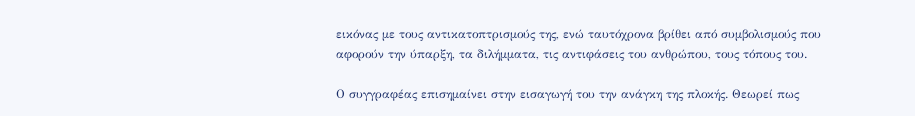εικόνας με τους αντικατοπτρισμούς της, ενώ ταυτόχρονα βρίθει από συμβολισμούς που αφορούν την ύπαρξη, τα διλήμματα, τις αντιφάσεις του ανθρώπου, τους τόπους του.

Ο συγγραφέας επισημαίνει στην εισαγωγή του την ανάγκη της πλοκής. Θεωρεί πως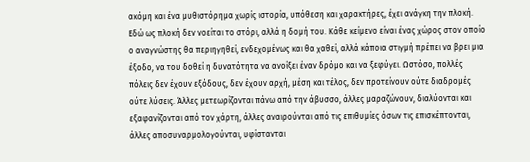ακόμη και ένα μυθιστόρημα χωρίς ιστορία, υπόθεση και χαρακτήρες, έχει ανάγκη την πλοκή. Εδώ ως πλοκή δεν νοείται το στόρι, αλλά η δομή του. Κάθε κείμενο είναι ένας χώρος στον οποίο ο αναγνώστης θα περιηγηθεί, ενδεχομένως και θα χαθεί, αλλά κάποια στιγμή πρέπει να βρει μια έξοδο, να του δοθεί η δυνατότητα να ανοίξει έναν δρόμο και να ξεφύγει. Ωστόσο, πολλές  πόλεις δεν έχουν εξόδους, δεν έχουν αρχή, μέση και τέλος, δεν προτείνουν ούτε διαδρομές ούτε λύσεις. Άλλες μετεωρίζονται πάνω από την άβυσσο, άλλες μαραζώνουν, διαλύονται και εξαφανίζονται από τον χάρτη, άλλες αναιρούνται από τις επιθυμίες όσων τις επισκέπτονται, άλλες αποσυναρμολογούνται, υφίστανται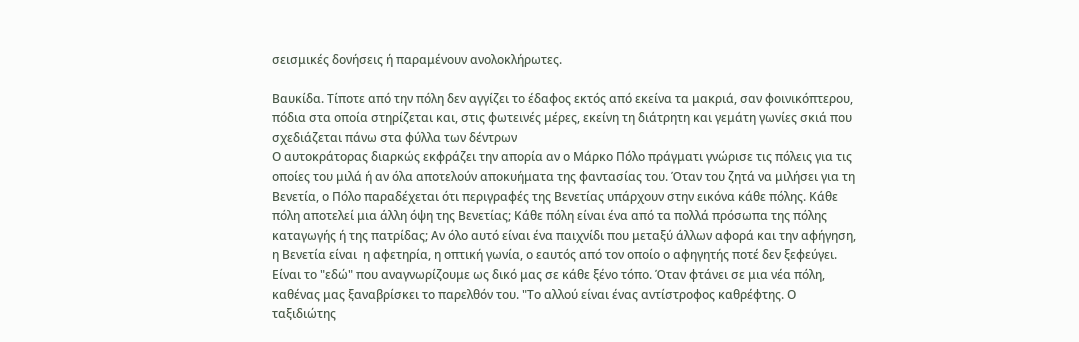σεισμικές δονήσεις ή παραμένουν ανολοκλήρωτες.

Βαυκίδα. Τίποτε από την πόλη δεν αγγίζει το έδαφος εκτός από εκείνα τα μακριά, σαν φοινικόπτερου, πόδια στα οποία στηρίζεται και, στις φωτεινές μέρες, εκείνη τη διάτρητη και γεμάτη γωνίες σκιά που σχεδιάζεται πάνω στα φύλλα των δέντρων
Ο αυτοκράτορας διαρκώς εκφράζει την απορία αν ο Μάρκο Πόλο πράγματι γνώρισε τις πόλεις για τις οποίες του μιλά ή αν όλα αποτελούν αποκυήματα της φαντασίας του. Όταν του ζητά να μιλήσει για τη Βενετία, ο Πόλο παραδέχεται ότι περιγραφές της Βενετίας υπάρχουν στην εικόνα κάθε πόλης. Κάθε πόλη αποτελεί μια άλλη όψη της Βενετίας; Κάθε πόλη είναι ένα από τα πολλά πρόσωπα της πόλης καταγωγής ή της πατρίδας; Αν όλο αυτό είναι ένα παιχνίδι που μεταξύ άλλων αφορά και την αφήγηση, η Βενετία είναι  η αφετηρία, η οπτική γωνία, ο εαυτός από τον οποίο ο αφηγητής ποτέ δεν ξεφεύγει. Είναι το "εδώ" που αναγνωρίζουμε ως δικό μας σε κάθε ξένο τόπο. Όταν φτάνει σε μια νέα πόλη, καθένας μας ξαναβρίσκει το παρελθόν του. "Το αλλού είναι ένας αντίστροφος καθρέφτης. Ο ταξιδιώτης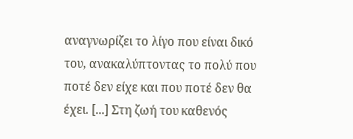αναγνωρίζει το λίγο που είναι δικό του, ανακαλύπτοντας το πολύ που ποτέ δεν είχε και που ποτέ δεν θα έχει. [...] Στη ζωή του καθενός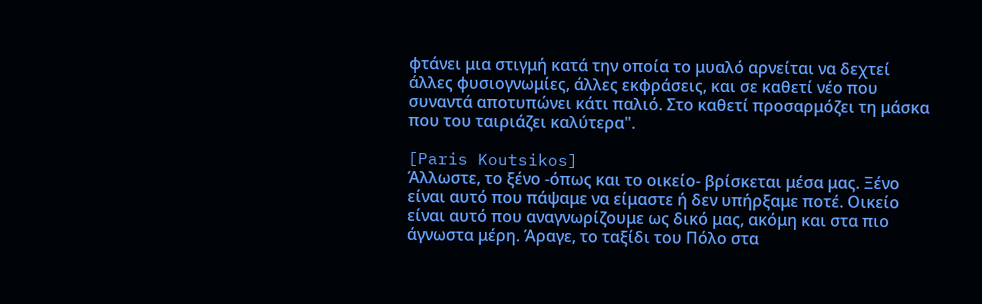φτάνει μια στιγμή κατά την οποία το μυαλό αρνείται να δεχτεί άλλες φυσιογνωμίες, άλλες εκφράσεις, και σε καθετί νέο που συναντά αποτυπώνει κάτι παλιό. Στο καθετί προσαρμόζει τη μάσκα που του ταιριάζει καλύτερα".

[Paris Koutsikos]
Άλλωστε, το ξένο -όπως και το οικείο- βρίσκεται μέσα μας. Ξένο είναι αυτό που πάψαμε να είμαστε ή δεν υπήρξαμε ποτέ. Οικείο είναι αυτό που αναγνωρίζουμε ως δικό μας, ακόμη και στα πιο άγνωστα μέρη. Άραγε, το ταξίδι του Πόλο στα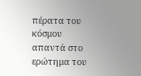πέρατα του κόσμου απαντά στο ερώτημα του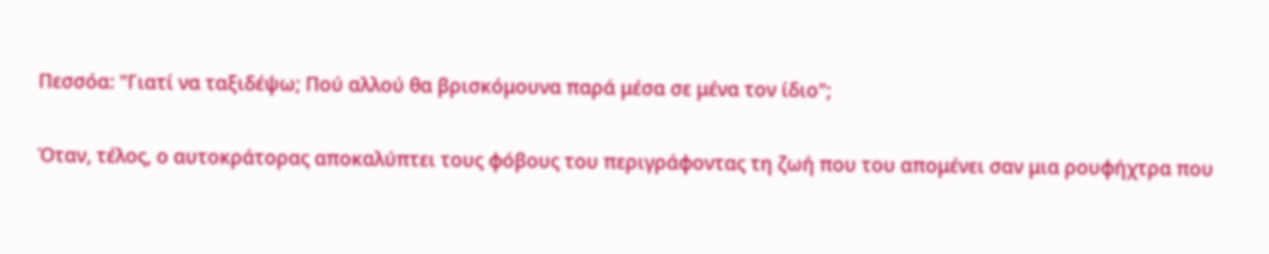Πεσσόα: "Γιατί να ταξιδέψω; Πού αλλού θα βρισκόμουνα παρά μέσα σε μένα τον ίδιο";

Όταν, τέλος, ο αυτοκράτορας αποκαλύπτει τους φόβους του περιγράφοντας τη ζωή που του απομένει σαν μια ρουφήχτρα που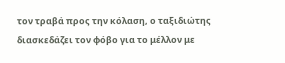τον τραβά προς την κόλαση, ο ταξιδιώτης διασκεδάζει τον φόβο για το μέλλον με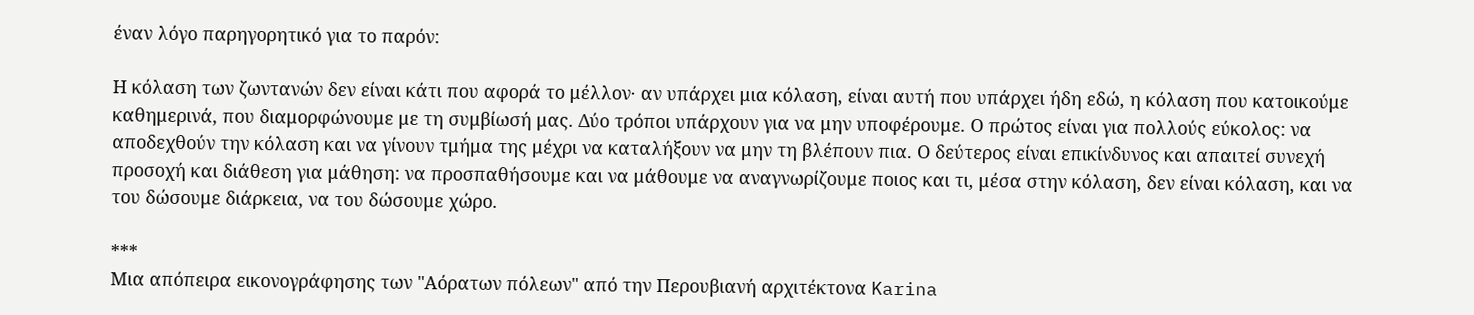έναν λόγο παρηγορητικό για το παρόν:

Η κόλαση των ζωντανών δεν είναι κάτι που αφορά το μέλλον· αν υπάρχει μια κόλαση, είναι αυτή που υπάρχει ήδη εδώ, η κόλαση που κατοικούμε καθημερινά, που διαμορφώνουμε με τη συμβίωσή μας. Δύο τρόποι υπάρχουν για να μην υποφέρουμε. Ο πρώτος είναι για πολλούς εύκολος: να αποδεχθούν την κόλαση και να γίνουν τμήμα της μέχρι να καταλήξουν να μην τη βλέπουν πια. Ο δεύτερος είναι επικίνδυνος και απαιτεί συνεχή προσοχή και διάθεση για μάθηση: να προσπαθήσουμε και να μάθουμε να αναγνωρίζουμε ποιος και τι, μέσα στην κόλαση, δεν είναι κόλαση, και να του δώσουμε διάρκεια, να του δώσουμε χώρο.

***
Μια απόπειρα εικονογράφησης των "Αόρατων πόλεων" από την Περουβιανή αρχιτέκτονα Karina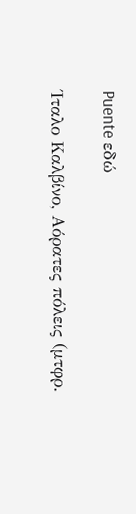Puente εδώ

Ίταλο Καλβίνο, Αόρατες πόλεις (μτφρ.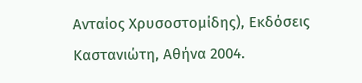Ανταίος Χρυσοστομίδης), Εκδόσεις Καστανιώτη, Αθήνα 2004.